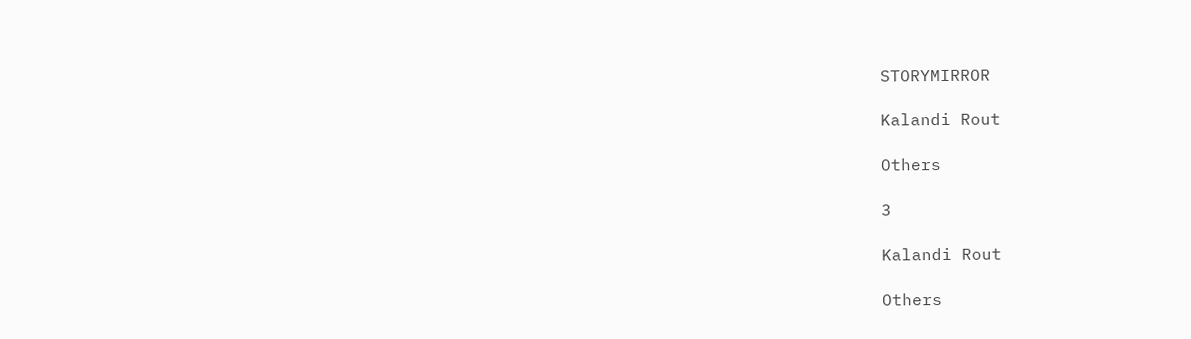STORYMIRROR

Kalandi Rout

Others

3

Kalandi Rout

Others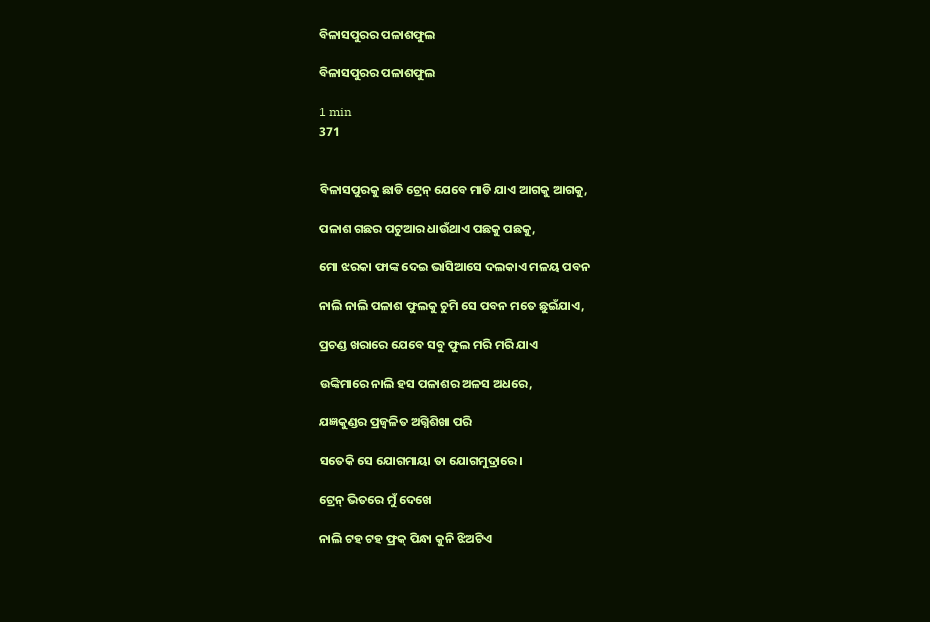ବିଳାସପୁରର ପଳାଶଫୁଲ

ବିଳାସପୁରର ପଳାଶଫୁଲ

1 min
371


ବିଳାସପୁରକୁ ଛାଡି ଟ୍ରେନ୍ ଯେବେ ମାଡି ଯାଏ ଆଗକୁ ଆଗକୁ,

ପଳାଶ ଗଛର ପଟୁଆର ଧାଉଁଥାଏ ପଛକୁ ପଛକୁ,

ମୋ ଝରକା ଫାଙ୍କ ଦେଇ ଭାସିଆସେ ଦଲକାଏ ମଳୟ ପବନ

ନାଲି ନାଲି ପଳାଶ ଫୁଲକୁ ଚୁମି ସେ ପବନ ମତେ ଛୁଇଁଯାଏ,

ପ୍ରଚଣ୍ଡ ଖରାରେ ଯେବେ ସବୁ ଫୁଲ ମରି ମରି ଯାଏ

ଉଙ୍କିମାରେ ନାଲି ହସ ପଳାଶର ଅଳସ ଅଧରେ,

ଯଜ୍ଞକୁଣ୍ଡର ପ୍ରଜ୍ବଳିତ ଅଗ୍ନିଶିଖା ପରି

ସତେକି ସେ ଯୋଗମାୟା ତା ଯୋଗମୁଦ୍ରାରେ।

ଟ୍ରେନ୍ ଭିତରେ ମୁଁ ଦେଖେ

ନାଲି ଟହ ଟହ ଫ୍ରକ୍ ପିନ୍ଧା କୁନି ଝିଅଟିଏ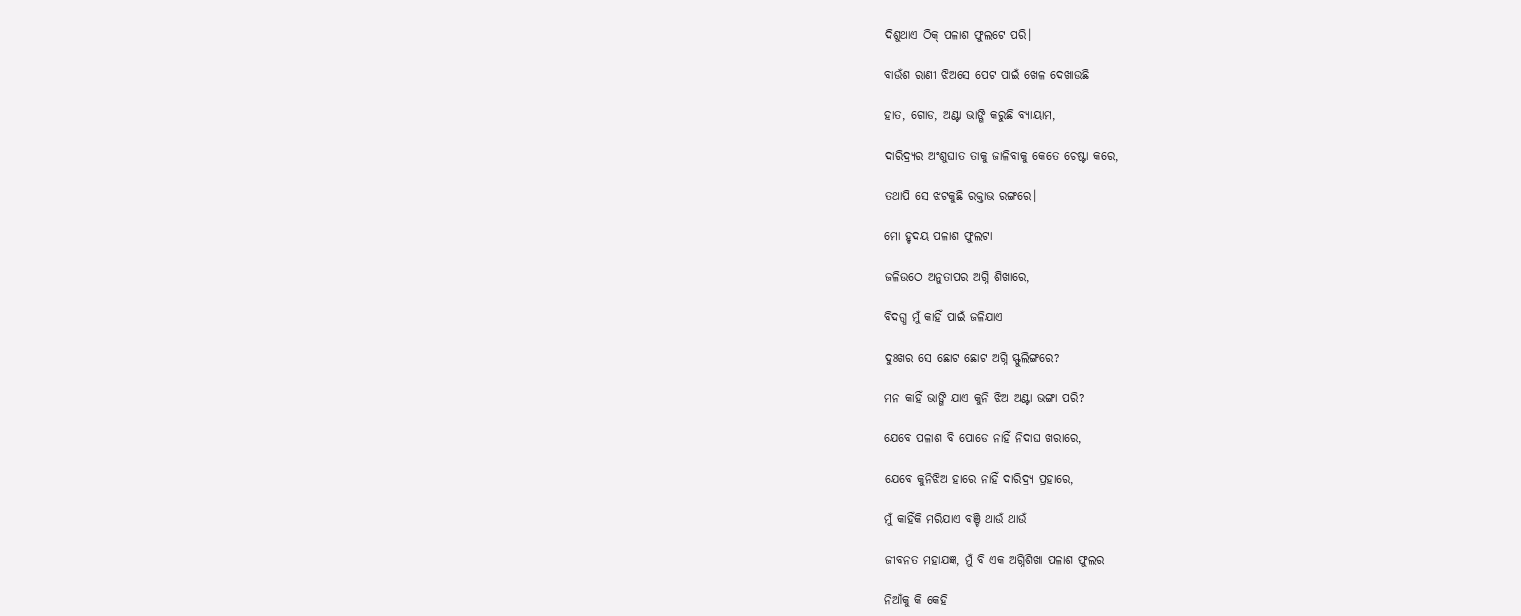ଦିଶୁଥାଏ ଠିକ୍ ପଳାଶ ଫୁଲଟେ ପରି।

ବାଉଁଶ ରାଣୀ ଝିଅସେ ପେଟ ପାଇଁ ଖେଳ ଦେଖାଉଛି

ହାତ, ଗୋଡ, ଅଣ୍ଟା ଭାଙ୍ଗି କରୁଛି ବ୍ୟାୟାମ,

ଦାରିଦ୍ର୍ୟର ଅଂଶୁଘାତ ତାକୁ ଜାଳିବାକୁ କେତେ ଚେଷ୍ଟା କରେ,

ତଥାପି ସେ ଝଟକୁଛି ରକ୍ତାଭ ରଙ୍ଗରେ।

ମୋ ହୃଦୟ ପଳାଶ ଫୁଲଟା

ଜଳିଉଠେ ଅନୁତାପର ଅଗ୍ନି ଶିଖାରେ,

ବିଦଗ୍ଧ ମୁଁ କାହିଁ ପାଇଁ ଜଳିଯାଏ

ଦୁଃଖର ସେ ଛୋଟ ଛୋଟ ଅଗ୍ନି ସ୍ଫୁଲିଙ୍ଗରେ?

ମନ କାହିଁ ଭାଙ୍ଗି ଯାଏ କୁନି ଝିଅ ଅଣ୍ଟା ଭଙ୍ଗା ପରି?

ଯେବେ ପଳାଶ ବି ପୋଡେ ନାହିଁ ନିଦାଘ ଖରାରେ,

ଯେବେ କୁନିଝିଅ ହାରେ ନାହିଁ ଦାରିଦ୍ର୍ୟ ପ୍ରହାରେ,

ମୁଁ କାହିଁକି ମରିଯାଏ ବଞ୍ଚି ଥାଉଁ ଥାଉଁ

ଜୀବନତ ମହାଯଜ୍ଞ, ମୁଁ ବି ଏକ ଅଗ୍ନିଶିଖା ପଳାଶ ଫୁଲର

ନିଆଁକୁ କି କେହି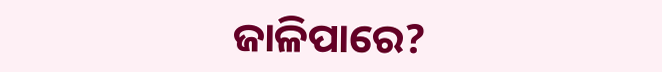ଜାଳିପାରେ?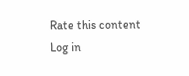Rate this content
Log in